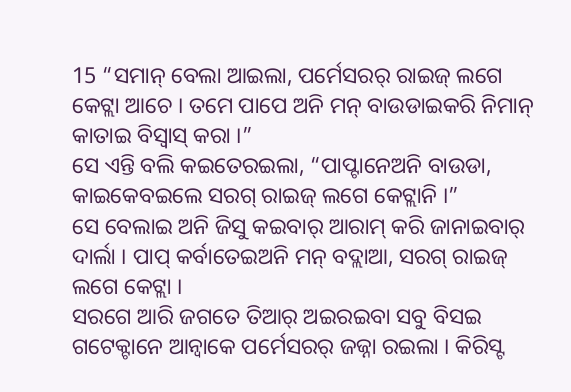15 “ସମାନ୍ ବେଲା ଆଇଲା, ପର୍ମେସରର୍ ରାଇଜ୍ ଲଗେ କେଟ୍ଲା ଆଚେ । ତମେ ପାପେ ଅନି ମନ୍ ବାଉଡାଇକରି ନିମାନ୍ କାତାଇ ବିସ୍ବାସ୍ କରା ।”
ସେ ଏନ୍ତି ବଲି କଇତେରଇଲା, “ପାପ୍ଟାନେଅନି ବାଉଡା, କାଇକେବଇଲେ ସରଗ୍ ରାଇଜ୍ ଲଗେ କେଟ୍ଲାନି ।”
ସେ ବେଲାଇ ଅନି ଜିସୁ କଇବାର୍ ଆରାମ୍ କରି ଜାନାଇବାର୍ ଦାର୍ଲା । ପାପ୍ କର୍ବାତେଇଅନି ମନ୍ ବଦ୍ଲାଆ, ସରଗ୍ ରାଇଜ୍ ଲଗେ କେଟ୍ଲା ।
ସରଗେ ଆରି ଜଗତେ ତିଆର୍ ଅଇରଇବା ସବୁ ବିସଇ ଗଟେକ୍ଟାନେ ଆନ୍ବାକେ ପର୍ମେସରର୍ ଜଜ୍ନା ରଇଲା । କିରିସ୍ଟ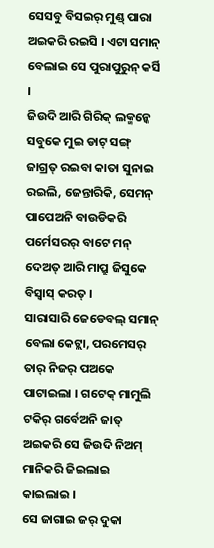ସେସବୁ ବିସଇର୍ ମୁଣ୍ଡ୍ ପାରା ଅଇକରି ରଇସି । ଏଟା ସମାନ୍ ବେଲାଇ ସେ ପୁରାପୁରୁନ୍ କର୍ସି ।
ଜିଉଦି ଆରି ଗିରିକ୍ ଲକ୍ମନ୍କେ ସବୁକେ ମୁଇ ଡାଟ୍ ସଙ୍ଗ୍ ଜାଗ୍ରତ୍ ରଇବା କାତା ସୁନାଇ ରଇଲି, ଜେନ୍ତାରିକି, ସେମନ୍ ପାପେଅନି ବାଉଡିକରି ପର୍ମେସରର୍ ବାଟେ ମନ୍ ଦେଅତ୍ ଆରି ମାପ୍ରୁ ଜିସୁକେ ବିସ୍ବାସ୍ କରତ୍ ।
ସାରାସାରି ଜେଡେବଲ୍ ସମାନ୍ ବେଲା କେଟ୍ଲା, ପରମେସର୍ ତାର୍ ନିଜର୍ ପଅକେ ପାଟାଇଲା । ଗଟେକ୍ ମାମୁଲି ଟକିର୍ ଗର୍ବେଅନି ଜାତ୍ ଅଇକରି ସେ ଜିଉଦି ନିଅମ୍ ମାନିକରି ଜିଇଲାଇ କାଇଲାଇ ।
ସେ ଜାଗାଇ ଜର୍ ଦୁକା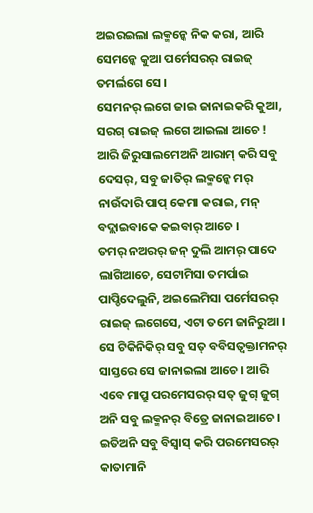ଅଇରଇଲା ଲକ୍ମନ୍କେ ନିକ କରା, ଆରି ସେମନ୍କେ କୁଆ ପର୍ମେସରର୍ ରାଇଜ୍ ତମର୍ଲଗେ ସେ ।
ସେମନର୍ ଲଗେ ଜାଇ ଜାନାଇକରି କୁଆ, ସରଗ୍ ରାଇଜ୍ ଲଗେ ଆଇଲା ଆଚେ !
ଆରି ଜିରୁସାଲମେଅନି ଆରାମ୍ କରି ସବୁ ଦେସର୍, ସବୁ ଜାତିର୍ ଲକ୍ମନ୍କେ ମର୍ ନାଉଁଦାରି ପାପ୍ କେମା କରାଇ, ମନ୍ ବଦ୍ଲାଇବାକେ କଇବାର୍ ଆଚେ ।
ତମର୍ ନଅରର୍ ଜନ୍ ଦୁଲି ଆମର୍ ପାଦେ ଲାଗିଆଚେ, ସେଟାମିସା ତମର୍ପାଇ ପାପ୍ଡିଦେଲୁନି, ଅଇଲେମିସା ପର୍ମେସରର୍ ରାଇଜ୍ ଲଗେସେ, ଏଟା ତମେ ଜାନିରୁଆ ।
ସେ ଟିକିନିକିର୍ ସବୁ ସତ୍ ବବିସତ୍ବକ୍ତାମନର୍ ସାସ୍ତରେ ସେ ଜାନାଇଲା ଆଚେ । ଆରି ଏବେ ମାପ୍ରୁ ପରମେସରର୍ ସତ୍ ଜୁଗ୍ ଜୁଗ୍ ଅନି ସବୁ ଲକ୍ମନର୍ ବିତ୍ରେ ଜାନାଇଆଚେ । ଇତିଅନି ସବୁ ବିସ୍ବାସ୍ କରି ପରମେସରର୍ କାତାମାନି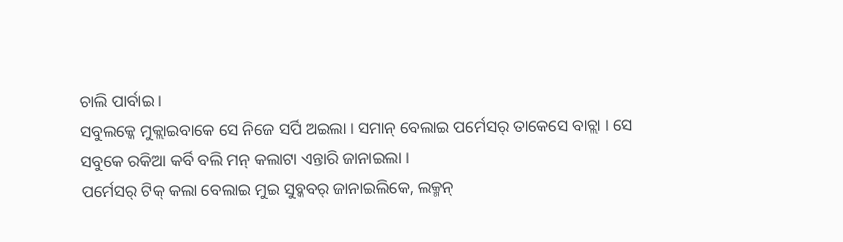ଚାଲି ପାର୍ବାଇ ।
ସବୁଲକ୍କେ ମୁକ୍ଲାଇବାକେ ସେ ନିଜେ ସର୍ପି ଅଇଲା । ସମାନ୍ ବେଲାଇ ପର୍ମେସର୍ ତାକେସେ ବାଚ୍ଲା । ସେ ସବୁକେ ରକିଆ କର୍ବି ବଲି ମନ୍ କଲାଟା ଏନ୍ତାରି ଜାନାଇଲା ।
ପର୍ମେସର୍ ଟିକ୍ କଲା ବେଲାଇ ମୁଇ ସୁବ୍କବର୍ ଜାନାଇଲିକେ, ଲକ୍ମନ୍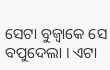ସେଟା ବୁଜ୍ବାକେ ସେ ବପୁଦେଲା । ଏଟା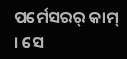ପର୍ମେସରର୍ କାମ୍ । ସେ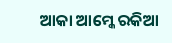ଆକା ଆମ୍କେ ରକିଆ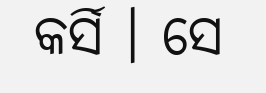କର୍ସି । ସେ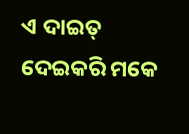ଏ ଦାଇତ୍ ଦେଇକରି ମକେ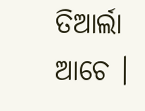ତିଆର୍ଲା ଆଚେ ।